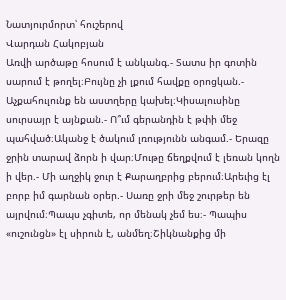Նատյուրմորտ՝ հուշերով
Վարդան Հակոբյան
Առվի արծաթը հոսում է անկանգ.- Տատս իր գոտին սարում է թողել։Բույնը չի լքում հավքը օրոցկան.- Աչքահուլունք են աստղերը կախել։Կիսալուսինը սուրսայր է այնքան.- Ո՞ւմ գերանդին է թփի մեջ պահված։Ականջ է ծակում լռությունն անգամ.- Երազը ջրին տարավ ձորն ի վար։Մութը ճեղքվում է լեռան կողն ի վեր.- Մի աղջիկ ջուր է Քարաղբրից բերում։Արեւից էլ բորբ իմ գարնան օրեր.- Սառը ջրի մեջ շուրթեր են այրվում։Պապս չգիտե, որ մենակ չեմ ես։- Պապիս «ուշունցն» էլ սիրուն է, անմեղ։Շիկնանքից մի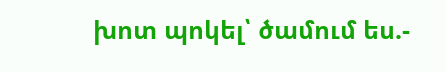խոտ պոկել՝ ծամում ես.-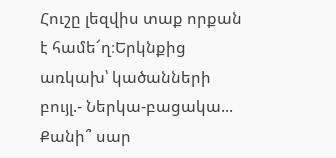Հուշը լեզվիս տաք որքան է համե՜ղ։Երկնքից առկախ՝ կածանների բույլ.- Ներկա-բացակա... Քանի՞ սար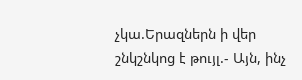չկա.Երազներն ի վեր շնկշնկոց է թույլ.- Այն, ինչ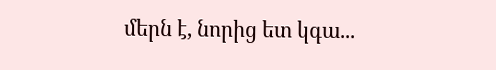մերն է, նորից ետ կգա...